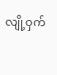လျို့ဝှက်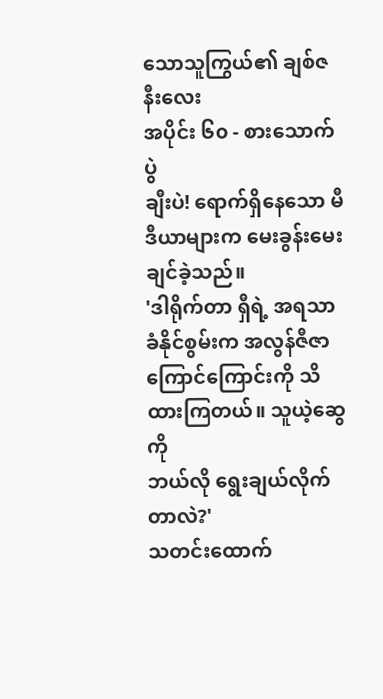သောသူကြွယ်၏ ချစ်ဇနီးလေး
အပိုင်း ၆၀ - စားသောက်ပွဲ
ချီးပဲ! ရောက်ရှိနေသော မီဒီယာများက မေးခွန်းမေးချင်ခဲ့သည်။
'ဒါရိုက်တာ ရှီရဲ့ အရသာခံနိုင်စွမ်းက အလွန်ဇီဇာကြောင်ကြောင်းကို သိထားကြတယ်။ သူယဲ့ဆွေကို
ဘယ်လို ရွေးချယ်လိုက်တာလဲ?'
သတင်းထောက်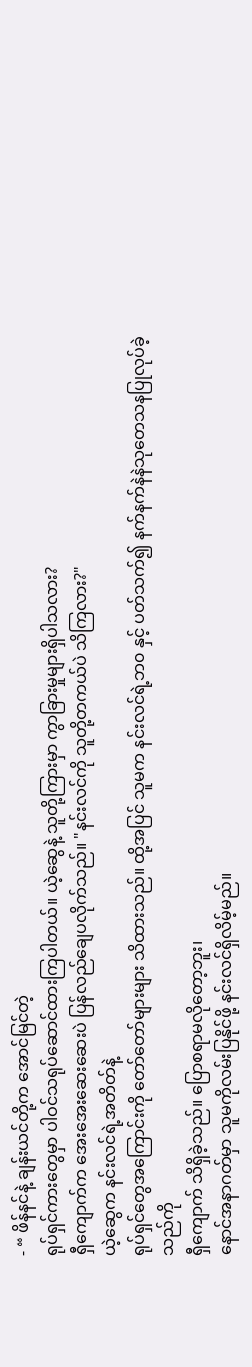- “ ဖိန်နင်နဲ့ ချန်းယင်တို့က အောင်မြင်တဲ့
ရုပ်ရှင်ကားတွေမှာ ပါဝင်သရုပ်ဆောင်ထားကြပါတယ်။ ယဲ့ဆွေနဲ့ သူတို့ကြားမှာ ကွာခြားမှုများရှိပါသလား?
ရှီကျောက်က အေးအေးဆေးဆေးပဲ ပြန်လည်ချေပလိုက်သည်။ "နင်းလင်ကို သူတို့တကယ်ပဲ သိကြလား?"
ယဲ့ဆွေက နင်းလင်ရဲ့အတိတ်နဲ့
ရုပ်ရှင်တွေအကြောင်းကို တော်တော်များများ သိထားသည်။ ထို့အပြင် သူမက နင်းလင်ရဲ့ဘ၀ နှင့် ပတ်သက်၍ နက်နက်နဲနဲသုတေသနပြုလုပ်ခဲ့သည်ကို
ရှီကျောက် သိရှိခဲ့သည်။ ပြောစရာမလိုတော့ဘူး၊
နောင်အနာဂတ်မှာ သူမကိုလမ်းပြနိုင်ဖို့ နင်းလင်ရှိလိမ့်မည်။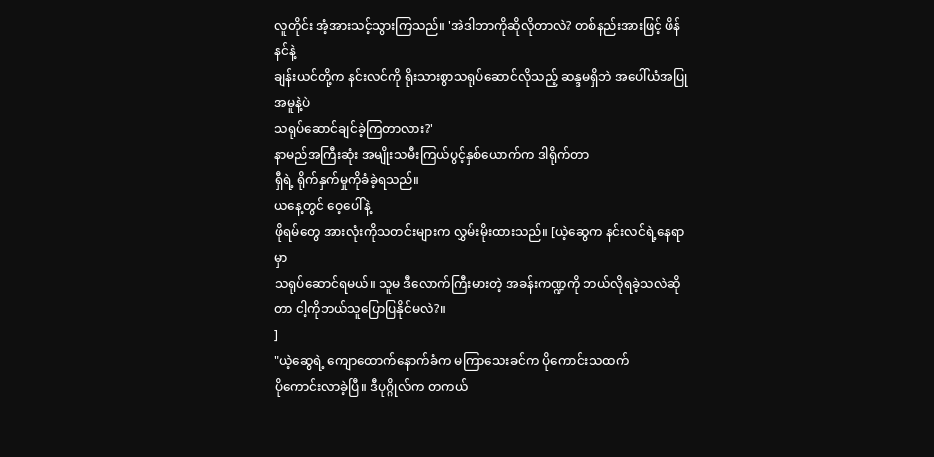လူတိုင်း အံ့အားသင့်သွားကြသည်။ 'အဲဒါဘာကိုဆိုလိုတာလဲ? တစ်နည်းအားဖြင့် ဖိန်နင်နဲ့
ချန်းယင်တို့က နင်းလင်ကို ရိုးသားစွာသရုပ်ဆောင်လိုသည့် ဆန္ဒမရှိဘဲ အပေါ်ယံအပြုအမူနဲ့ပဲ
သရုပ်ဆောင်ချင်ခဲ့ကြတာလား?'
နာမည်အကြီးဆုံး အမျိုးသမီးကြယ်ပွင့်နှစ်ယောက်က ဒါရိုက်တာ
ရှီရဲ့ ရိုက်နှက်မှုကိုခံခဲ့ရသည်။
ယနေ့တွင် ဝေ့ပေါ်နဲ့
ဖိုရမ်တွေ အားလုံးကိုသတင်းများက လွှမ်းမိုးထားသည်။ [ယဲ့ဆွေက နင်းလင်ရဲ့နေရာမှာ
သရုပ်ဆောင်ရမယ်။ သူမ ဒီလောက်ကြီးမားတဲ့ အခန်းကဏ္ဍကို ဘယ်လိုရခဲ့သလဲဆိုတာ ငါ့ကိုဘယ်သူပြောပြနိုင်မလဲ?။
]
"ယဲ့ဆွေရဲ့ ကျောထောက်နောက်ခံက မကြာသေးခင်က ပိုကောင်းသထက်
ပိုကောင်းလာခဲ့ပြီ။ ဒီပုဂ္ဂိုလ်က တကယ်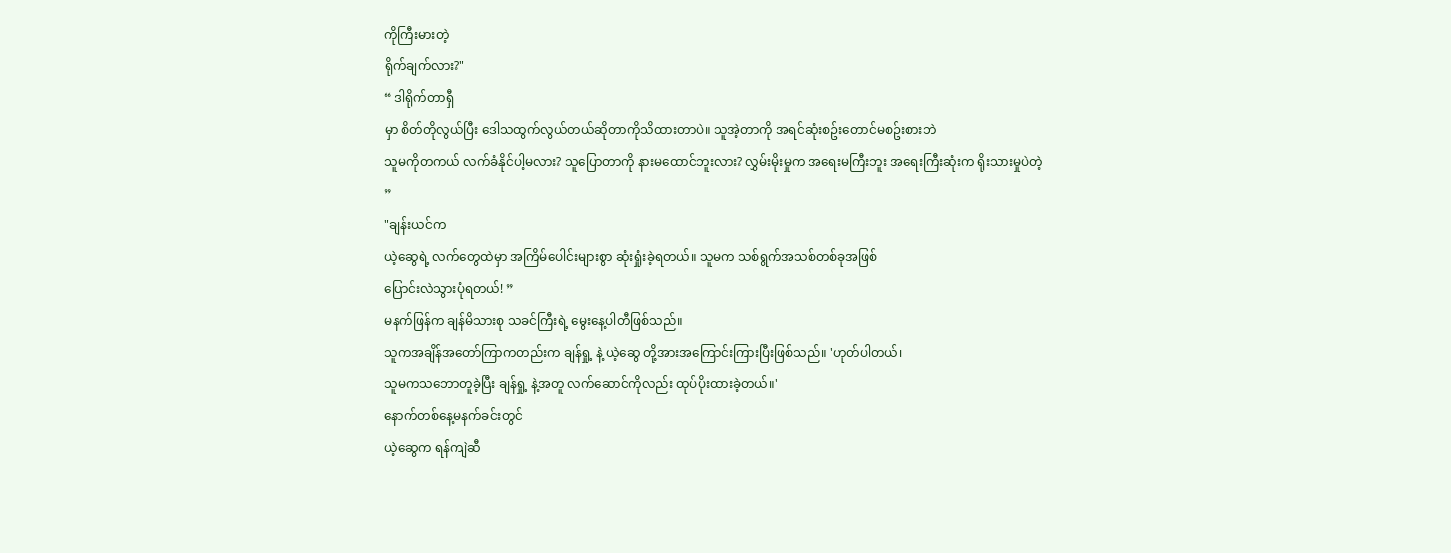ကိုကြီးမားတဲ့
ရိုက်ချက်လား?"
“ ဒါရိုက်တာရှီ
မှာ စိတ်တိုလွယ်ပြီး ဒေါသထွက်လွယ်တယ်ဆိုတာကိုသိထားတာပဲ။ သူအဲ့တာကို အရင်ဆုံးစဥ်းတောင်မစဥ်းစားဘဲ
သူမကိုတကယ် လက်ခံနိုင်ပါ့မလား? သူပြောတာကို နားမထောင်ဘူးလား? လွှမ်းမိုးမှုက အရေးမကြီးဘူး အရေးကြီးဆုံးက ရိုးသားမှုပဲတဲ့
”
"ချန်းယင်က
ယဲ့ဆွေရဲ့ လက်တွေထဲမှာ အကြိမ်ပေါင်းများစွာ ဆုံးရှုံးခဲ့ရတယ်။ သူမက သစ်ရွက်အသစ်တစ်ခုအဖြစ်
ပြောင်းလဲသွားပုံရတယ်! ”
မနက်ဖြန်က ချန်မိသားစု သခင်ကြီးရဲ့ မွေးနေ့ပါတီဖြစ်သည်။
သူကအချိန်အတော်ကြာကတည်းက ချန်ရှု့ နဲ့ ယဲ့ဆွေ တို့အားအကြောင်းကြားပြီးဖြစ်သည်။ 'ဟုတ်ပါတယ်၊
သူမကသဘောတူခဲ့ပြီး ချန်ရှု့ နဲ့အတူ လက်ဆောင်ကိုလည်း ထုပ်ပိုးထားခဲ့တယ်။'
နောက်တစ်နေ့မနက်ခင်းတွင်
ယဲ့ဆွေက ရန်ကျဲဆီ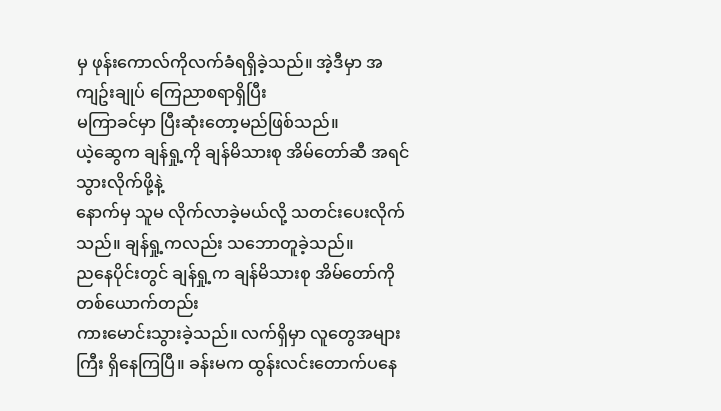မှ ဖုန်းကောလ်ကိုလက်ခံရရှိခဲ့သည်။ အဲ့ဒီမှာ အကျဥ်းချုပ် ကြေညာစရာရှိပြီး
မကြာခင်မှာ ပြီးဆုံးတော့မည်ဖြစ်သည်။
ယဲ့ဆွေက ချန်ရှု့ကို ချန်မိသားစု အိမ်တော်ဆီ အရင်သွားလိုက်ဖို့နဲ့
နောက်မှ သူမ လိုက်လာခဲ့မယ်လို့ သတင်းပေးလိုက်သည်။ ချန်ရှု့ကလည်း သဘောတူခဲ့သည်။
ညနေပိုင်းတွင် ချန်ရှု့က ချန်မိသားစု အိမ်တော်ကိုတစ်ယောက်တည်း
ကားမောင်းသွားခဲ့သည်။ လက်ရှိမှာ လူတွေအများကြီး ရှိနေကြပြီ။ ခန်းမက ထွန်းလင်းတောက်ပနေ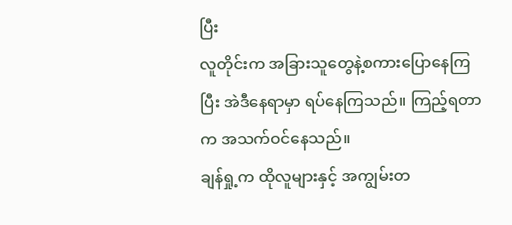ပြီး
လူတိုင်းက အခြားသူတွေနဲ့စကားပြောနေကြပြီး အဲဒီနေရာမှာ ရပ်နေကြသည်။ ကြည့်ရတာက အသက်ဝင်နေသည်။
ချန်ရှု့က ထိုလူများနှင့် အကျွမ်းတ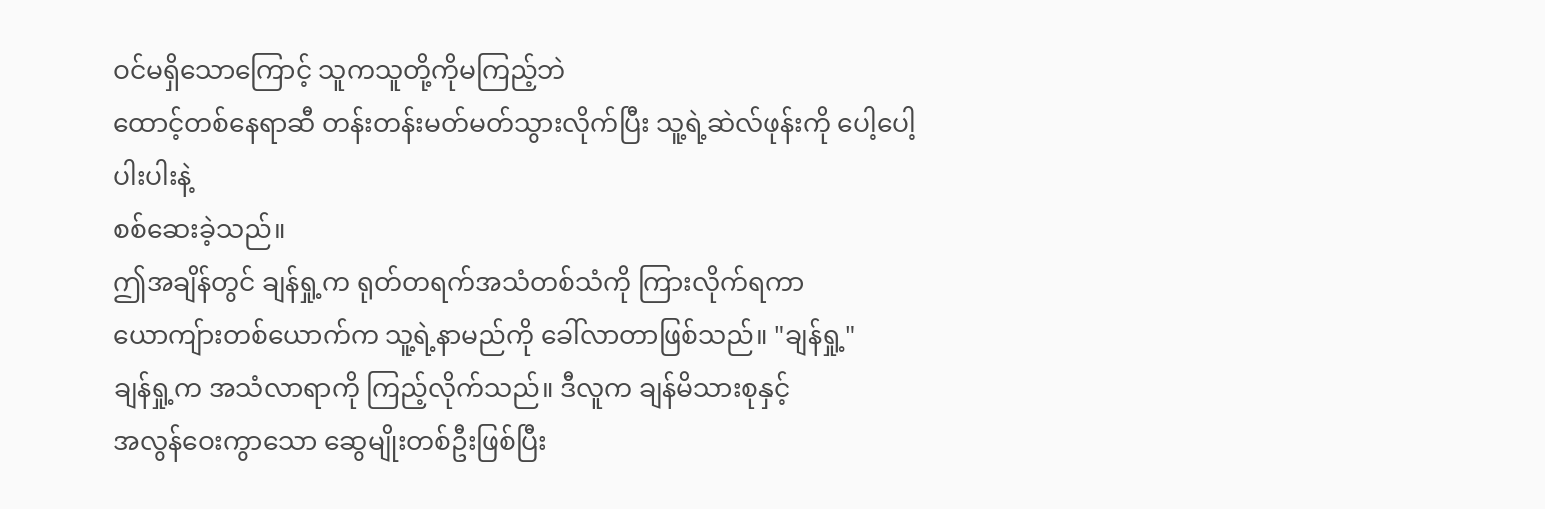ဝင်မရှိသောကြောင့် သူကသူတို့ကိုမကြည့်ဘဲ
ထောင့်တစ်နေရာဆီ တန်းတန်းမတ်မတ်သွားလိုက်ပြီး သူ့ရဲ့ဆဲလ်ဖုန်းကို ပေါ့ပေါ့ပါးပါးနဲ့
စစ်ဆေးခဲ့သည်။
ဤအချိန်တွင် ချန်ရှု့က ရုတ်တရက်အသံတစ်သံကို ကြားလိုက်ရကာ
ယောကျ်ားတစ်ယောက်က သူ့ရဲ့နာမည်ကို ခေါ်လာတာဖြစ်သည်။ "ချန်ရှု့"
ချန်ရှု့က အသံလာရာကို ကြည့်လိုက်သည်။ ဒီလူက ချန်မိသားစုနှင့်
အလွန်ဝေးကွာသော ဆွေမျိုးတစ်ဦးဖြစ်ပြီး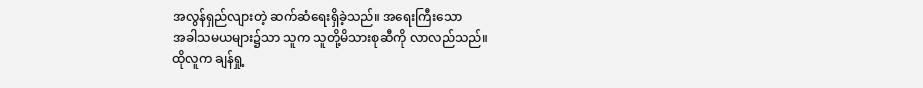အလွန်ရှည်လျားတဲ့ ဆက်ဆံရေးရှိခဲ့သည်။ အရေးကြီးသော
အခါသမယများ၌သာ သူက သူတို့မိသားစုဆီကို လာလည်သည်။
ထိုလူက ချန်ရှု့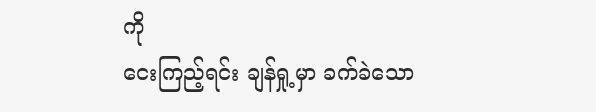ကို
ငေးကြည့်ရင်း ချန်ရှု့မှာ ခက်ခဲသော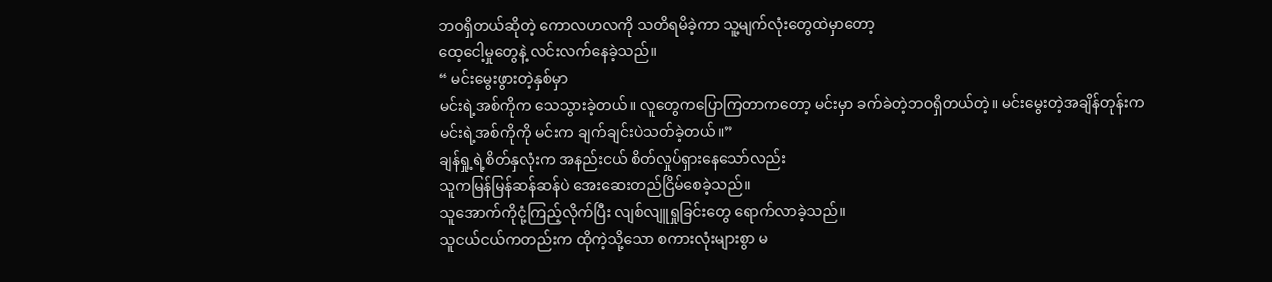ဘဝရှိတယ်ဆိုတဲ့ ကောလဟလကို သတိရမိခဲ့ကာ သူ့မျက်လုံးတွေထဲမှာတော့
ထေ့ငေါ့မှုတွေနဲ့ လင်းလက်နေခဲ့သည်။
“ မင်းမွေးဖွားတဲ့နှစ်မှာ
မင်းရဲ့အစ်ကိုက သေသွားခဲ့တယ်။ လူတွေကပြောကြတာကတော့ မင်းမှာ ခက်ခဲတဲ့ဘဝရှိတယ်တဲ့။ မင်းမွေးတဲ့အချိန်တုန်းက
မင်းရဲ့အစ်ကိုကို မင်းက ချက်ချင်းပဲသတ်ခဲ့တယ်။”
ချန်ရှု့ရဲ့စိတ်နှလုံးက အနည်းငယ် စိတ်လှုပ်ရှားနေသော်လည်း
သူကမြန်မြန်ဆန်ဆန်ပဲ အေးဆေးတည်ငြိမ်စေခဲ့သည်။
သူအောက်ကိုငုံ့ကြည့်လိုက်ပြီး လျစ်လျူရှုခြင်းတွေ ရောက်လာခဲ့သည်။
သူငယ်ငယ်ကတည်းက ထိုကဲ့သို့သော စကားလုံးများစွာ မ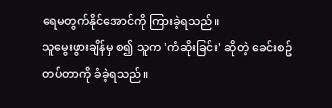ရေမတွက်နိုင်အောင်ကို ကြားခဲ့ရသည်။
သူမွေးဖွားချိန်မှ စ၍ သူက 'ကံဆိုးခြင်း' ဆိုတဲ့ ခေင်းစဥ်တပ်တာကို ခံခဲ့ရသည်။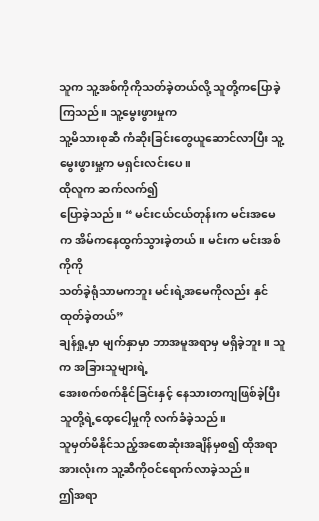သူက သူ့အစ်ကိုကိုသတ်ခဲ့တယ်လို့ သူတို့ကပြောခဲ့ကြသည်။ သူ့မွေးဖွားမှုက
သူ့မိသားစုဆီ ကံဆိုးခြင်းတွေယူဆောင်လာပြီး သူ့မွေးဖွားမှု့က မရှင်းလင်းပေ။
ထိုလူက ဆက်လက်၍
ပြောခဲ့သည်။ “ မင်းငယ်ငယ်တုန်းက မင်းအမေက အိမ်ကနေထွက်သွားခဲ့တယ်။ မင်းက မင်းအစ်ကိုကို
သတ်ခဲ့ရုံသာမကဘူး မင်းရဲ့အမေကိုလည်း နှင်ထုတ်ခဲ့တယ်”
ချန်ရှု့မှာ မျက်နှာမှာ ဘာအမူအရာမှ မရှိခဲ့ဘူး။ သူက အခြားသူများရဲ့
အေးစက်စက်နိုင်ခြင်းနှင့် နေသားတကျဖြစ်ခဲ့ပြီး သူတို့ရဲ့ထေ့ငေါ့မှုကို လက်ခံခဲ့သည်။
သူမှတ်မိနိုင်သည့်အစောဆုံးအချိန်မှစ၍ ထိုအရာအားလုံးက သူ့ဆီကိုဝင်ရောက်လာခဲ့သည်။
ဤအရာ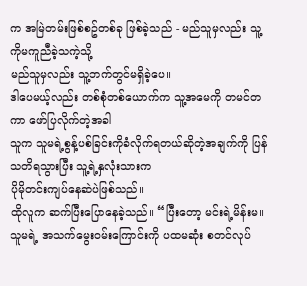က အမြဲတမ်းဖြစ်စဥ်တစ်ခု ဖြစ်ခဲ့သည် - မည်သူမှလည်း သူ့ကိုမကူညီခဲ့သကဲ့သို့
မည်သူမှလည်း သူ့ဘက်တွင်မရှိခဲ့ပေ။
ဒါပေမယ့်လည်း တစ်စုံတစ်ယောက်က သူ့အမေကို တမင်တကာ ဖော်ပြလိုက်တဲ့အခါ
သူက သူမရဲ့စွန့်ပစ်ခြင်းကိုခံလိုက်ရတယ်ဆိုတဲ့အချက်ကို ပြန်သတိရသွားပြီး သူ့ရဲ့နှလုံးသားက
ပိုမိုတင်းကျပ်နေဆဲပဲဖြစ်သည်။
ထိုလူက ဆက်ပြီးပြောနေခဲ့သည်။ “ပြီးတော့ မင်းရဲ့မိန်းမ။
သူမရဲ့ အသက်မွေးဝမ်းကြောင်းကို ပထမဆုံး စတင်လုပ်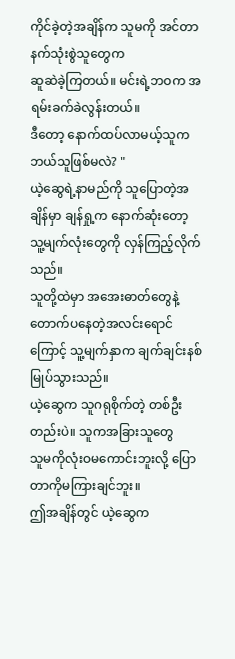ကိုင်ခဲ့တဲ့အချိန်က သူမကို အင်တာနက်သုံးစွဲသူတွေက
ဆူဆဲခဲ့ကြတယ်။ မင်းရဲ့ဘဝက အရမ်းခက်ခဲလွန်းတယ်။
ဒီတော့ နောက်ထပ်လာမယ့်သူက ဘယ်သူဖြစ်မလဲ? "
ယဲ့ဆွေရဲ့နာမည်ကို သူပြောတဲ့အချိန်မှာ ချန်ရှု့က နောက်ဆုံးတော့ သူ့မျက်လုံးတွေကို လှန်ကြည့်လိုက်သည်။
သူတို့ထဲမှာ အအေးဓာတ်တွေနဲ့ တောက်ပနေတဲ့အလင်းရောင်ကြောင့် သူ့မျက်နှာက ချက်ချင်းနစ်မြုပ်သွားသည်။
ယဲ့ဆွေက သူဂရုစိုက်တဲ့ တစ်ဦးတည်းပဲ။ သူကအခြားသူတွေ
သူမကိုလုံးဝမကောင်းဘူးလို့ ပြောတာကိုမကြားချင်ဘူး။
ဤအချိန်တွင် ယဲ့ဆွေက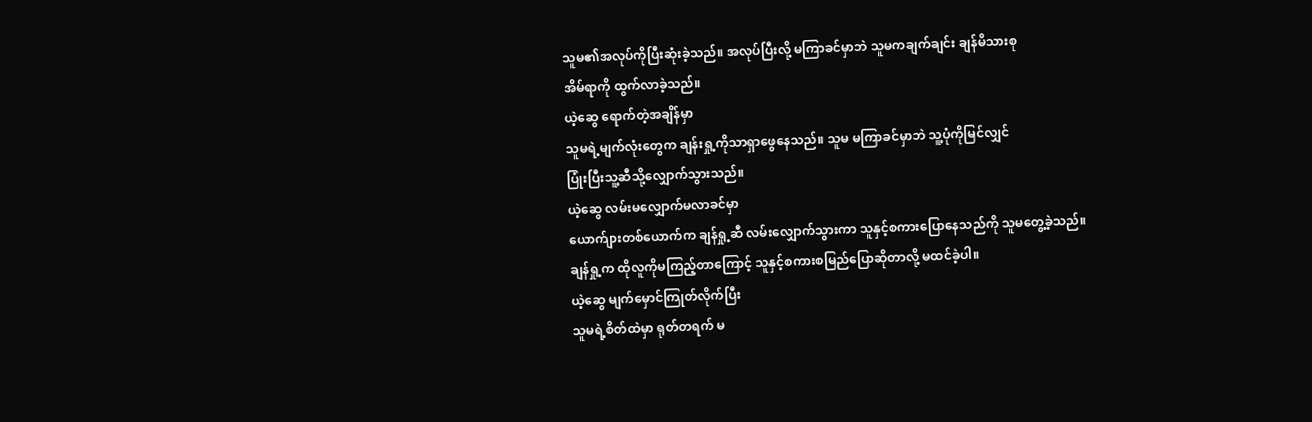သူမ၏အလုပ်ကိုပြီးဆုံးခဲ့သည်။ အလုပ်ပြီးလို့ မကြာခင်မှာဘဲ သူမကချက်ချင်း ချန်မိသားစု
အိမ်ရာကို ထွက်လာခဲ့သည်။
ယဲ့ဆွေ ရောက်တဲ့အချိန်မှာ
သူမရဲ့မျက်လုံးတွေက ချန်းရှု့ကိုသာရှာဖွေနေသည်။ သူမ မကြာခင်မှာဘဲ သူ့ပုံကိုမြင်လျှင်
ပြုံးပြီးသူ့ဆီသို့လျှောက်သွားသည်။
ယဲ့ဆွေ လမ်းမလျှောက်မလာခင်မှာ
ယောက်ျားတစ်ယောက်က ချန်ရှု့ဆီ လမ်းလျှောက်သွားကာ သူနှင့်စကားပြောနေသည်ကို သူမတွေ့ခဲ့သည်။
ချန်ရှု့က ထိုလူကိုမကြည့်တာကြောင့် သူနှင့်စကားစမြည်ပြောဆိုတာလို့ မထင်ခဲ့ပါ။
ယဲ့ဆွေ မျက်မှောင်ကြုတ်လိုက်ပြီး
သူမရဲ့စိတ်ထဲမှာ ရုတ်တရက် မ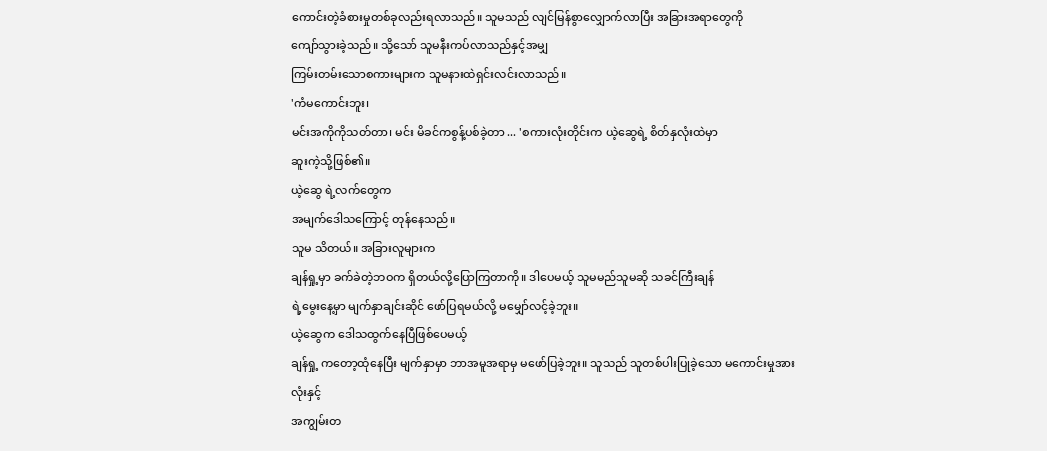ကောင်းတဲ့ခံစားမှုတစ်ခုလည်းရလာသည်။ သူမသည် လျင်မြန်စွာလျှောက်လာပြီး အခြားအရာတွေကို
ကျော်သွားခဲ့သည်။ သို့သော် သူမနီးကပ်လာသည်နှင့်အမျှ
ကြမ်းတမ်းသောစကားများက သူမနားထဲရှင်းလင်းလာသည်။
'ကံမကောင်းဘူး၊
မင်းအကိုကိုသတ်တာ၊ မင်း မိခင်ကစွန့်ပစ်ခဲ့တာ ... 'စကားလုံးတိုင်းက ယဲ့ဆွေရဲ့ စိတ်နှလုံးထဲမှာ
ဆူးကဲ့သို့ဖြစ်၏။
ယဲ့ဆွေ ရဲ့လက်တွေက
အမျက်ဒေါသကြောင့် တုန်နေသည်။
သူမ သိတယ်။ အခြားလူများက
ချန်ရှု့မှာ ခက်ခဲတဲ့ဘဝက ရှိတယ်လို့ပြောကြတာကို။ ဒါပေမယ့် သူမမည်သူမဆို သခင်ကြီးချန်
ရဲ့မွေးနေ့မှာ မျက်နှာချင်းဆိုင် ဖော်ပြရမယ်လို့ မမျှော်လင့်ခဲ့ဘူး။
ယဲ့ဆွေက ဒေါသထွက်နေပြီဖြစ်ပေမယ့်
ချန်ရှု့ ကတော့ထုံနေပြီး မျက်နှာမှာ ဘာအမူအရာမှ မဖော်ပြခဲ့ဘူး။ သူသည် သူတစ်ပါးပြုခဲ့သော မကောင်းမှုအားလုံးနှင့်
အကျွမ်းတ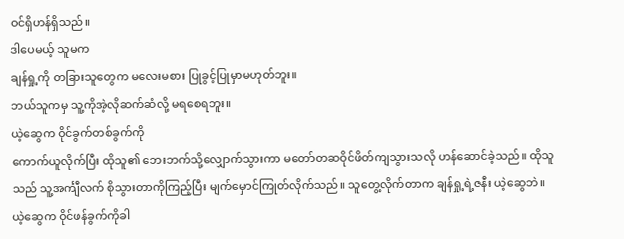ဝင်ရှိဟန်ရှိသည်။
ဒါပေမယ့် သူမက
ချန်ရှု့ကို တခြားသူတွေက မလေးမစား ပြုခွင့်ပြုမှာမဟုတ်ဘူး။
ဘယ်သူကမှ သူ့ကိုအဲ့လိုဆက်ဆံလို့ မရစေရဘူး။
ယဲ့ဆွေက ဝိုင်ခွက်တစ်ခွက်ကို
ကောက်ယူလိုက်ပြီး ထိုသူ၏ ဘေးဘက်သို့လျှောက်သွားကာ မတော်တဆဝိုင်ဖိတ်ကျသွားသလို ဟန်ဆောင်ခဲ့သည်။ ထိုသူသည် သူ့အင်္ကျီလက် စိုသွားတာကိုကြည့်ပြီး မျက်မှောင်ကြုတ်လိုက်သည်။ သူတွေ့လိုက်တာက ချန်ရှု့ရဲ့ဇနီး ယဲ့ဆွေဘဲ။
ယဲ့ဆွေက ဝိုင်ဖန်ခွက်ကိုခါ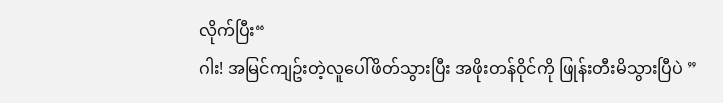လိုက်ပြီး“
ဂါး! အမြင်ကျဥ်းတဲ့လူပေါ်ဖိတ်သွားပြီး အဖိုးတန်ဝိုင်ကို ဖြုန်းတီးမိသွားပြီပဲ ”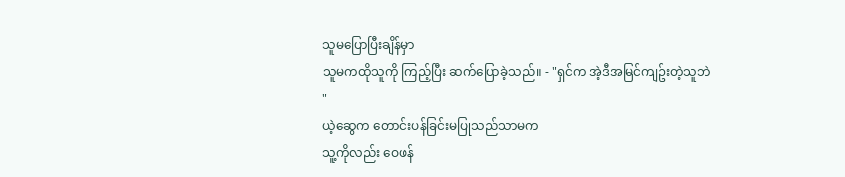သူမပြောပြီးချိန်မှာ
သူမကထိုသူကို ကြည့်ပြီး ဆက်ပြောခဲ့သည်။ - "ရှင်က အဲ့ဒီအမြင်ကျဥ်းတဲ့သူဘဲ
"
ယဲ့ဆွေက တောင်းပန်ခြင်းမပြုသည်သာမက
သူ့ကိုလည်း ဝေဖန်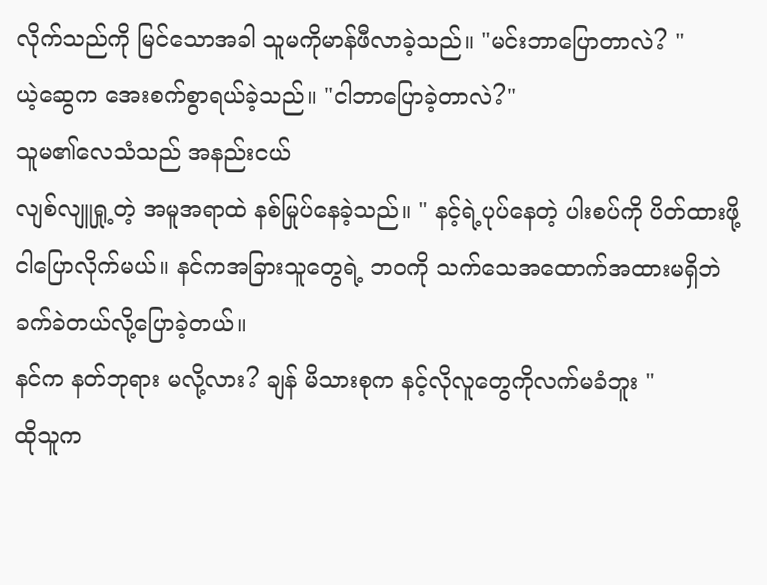လိုက်သည်ကို မြင်သောအခါ သူမကိုမာန်ဖီလာခဲ့သည်။ "မင်းဘာပြောတာလဲ? "
ယဲ့ဆွေက အေးစက်စွာရယ်ခဲ့သည်။ "ငါဘာပြောခဲ့တာလဲ?"
သူမ၏လေသံသည် အနည်းငယ်
လျစ်လျူရှု့တဲ့ အမူအရာထဲ နစ်မြုပ်နေခဲ့သည်။ " နင့်ရဲ့ပုပ်နေတဲ့ ပါးစပ်ကို ပိတ်ထားဖို့
ငါပြောလိုက်မယ်။ နင်ကအခြားသူတွေရဲ့ ဘ၀ကို သက်သေအထောက်အထားမရှိဘဲ ခက်ခဲတယ်လို့ပြောခဲ့တယ်။
နင်က နတ်ဘုရား မလို့လား? ချန် မိသားစုက နင့်လိုလူတွေကိုလက်မခံဘူး "
ထိုသူက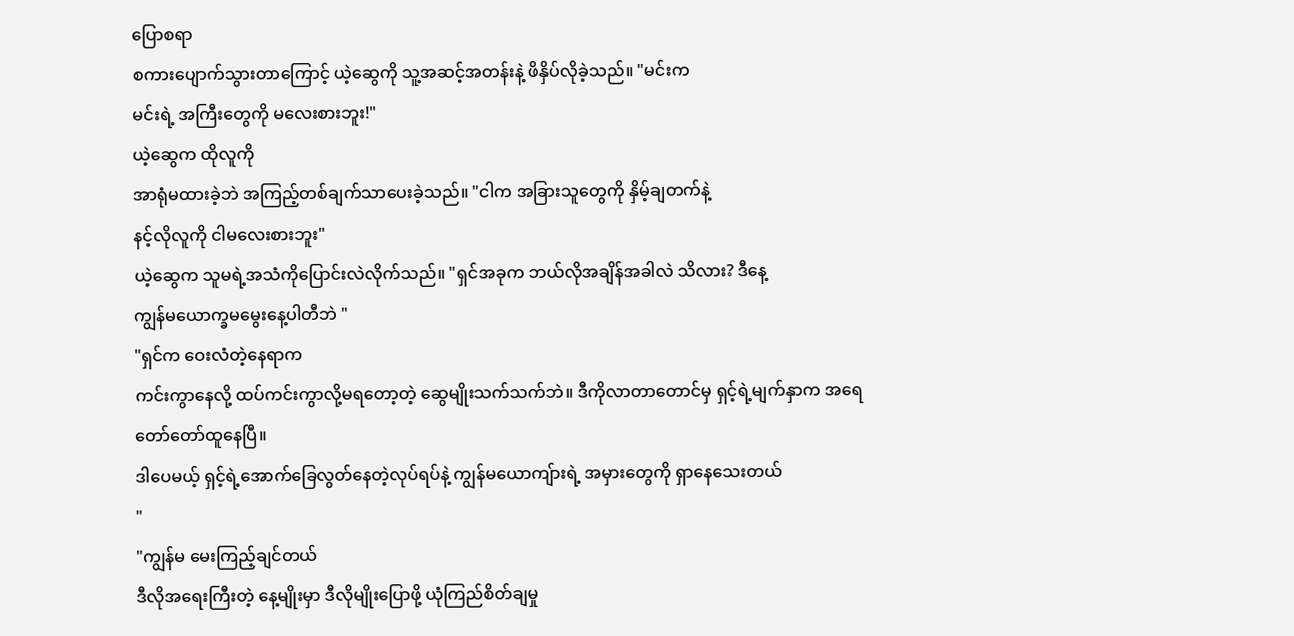ပြောစရာ
စကားပျောက်သွားတာကြောင့် ယဲ့ဆွေကို သူ့အဆင့်အတန်းနဲ့ ဖိနှိပ်လိုခဲ့သည်။ "မင်းက
မင်းရဲ့ အကြီးတွေကို မလေးစားဘူး!"
ယဲ့ဆွေက ထိုလူကို
အာရုံမထားခဲ့ဘဲ အကြည့်တစ်ချက်သာပေးခဲ့သည်။ "ငါက အခြားသူတွေကို နှိမ့်ချတက်နဲ့
နင့်လိုလူကို ငါမလေးစားဘူး"
ယဲ့ဆွေက သူမရဲ့အသံကိုပြောင်းလဲလိုက်သည်။ "ရှင်အခုက ဘယ်လိုအချိန်အခါလဲ သိလား? ဒီနေ့
ကျွန်မယောက္ခမမွေးနေ့ပါတီဘဲ "
"ရှင်က ဝေးလံတဲ့နေရာက
ကင်းကွာနေလို့ ထပ်ကင်းကွာလို့မရတော့တဲ့ ဆွေမျိုးသက်သက်ဘဲ။ ဒီကိုလာတာတောင်မှ ရှင့်ရဲ့မျက်နှာက အရေတော်တော်ထူနေပြီ။
ဒါပေမယ့် ရှင့်ရဲ့အောက်ခြေလွတ်နေတဲ့လုပ်ရပ်နဲ့ ကျွန်မယောကျ်ားရဲ့ အမှားတွေကို ရှာနေသေးတယ်
"
"ကျွန်မ မေးကြည့်ချင်တယ်
ဒီလိုအရေးကြီးတဲ့ နေ့မျိုးမှာ ဒီလိုမျိုးပြောဖို့ ယုံကြည်စိတ်ချမှု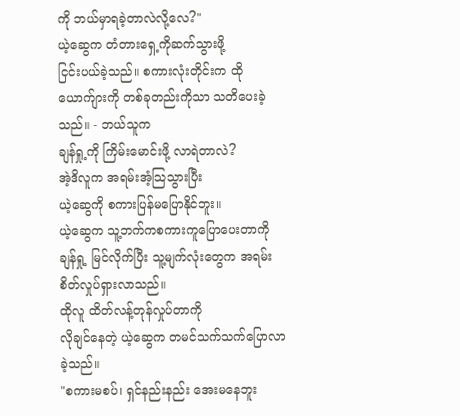ကို ဘယ်မှာရခဲ့တာလဲလို့လေ?"
ယဲ့ဆွေက တံတားရှေ့ကိုဆက်သွားဖို့
ငြင်းပယ်ခဲ့သည်။ စကားလုံးတိုင်းက ထိုယောက်ျားကို တစ်ခုတည်းကိုသာ သတိပေးခဲ့သည်။ - ဘယ်သူက
ချန်ရှု့ကို ကြိမ်းမောင်းဖို့ လာရဲတာလဲ?
အဲ့ဒိလူက အရမ်းအံ့သြသွားပြီး
ယဲ့ဆွေကို စကားပြန်မပြောနိုင်ဘူး။
ယဲ့ဆွေက သူ့ဘက်ကစကားကူပြောပေးတာကို
ချန်ရှု့ မြင်လိုက်ပြီး သူ့မျက်လုံးတွေက အရမ်းစိတ်လှုပ်ရှားလာသည်။
ထိုလူ ထိတ်လန့်တုန်လှုပ်တာကို
လိုချင်နေတဲ့ ယဲ့ဆွေက တမင်သက်သက်ပြောလာခဲ့သည်။
"စကားမစပ်၊ ရှင်နည်းနည်း အေးမနေဘူး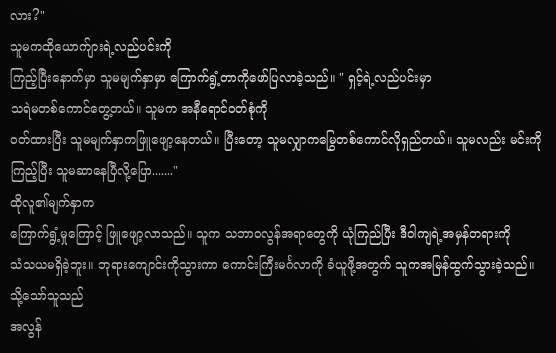လား?"
သူမကထိုယောက်ျားရဲ့လည်ပင်းကို
ကြည့်ပြီးနောက်မှာ သူမမျက်နှာမှာ ကြောက်ရွံ့တာကိုဖော်ပြလာခဲ့သည်။ " ရှင့်ရဲ့လည်ပင်းမှာ
သရဲမတစ်ကောင်တွေ့တယ်။ သူမက အနီရောင်ဝတ်စုံကို
ဝတ်ထားပြီး သူမမျက်နှာကဖြူဖျော့နေတယ်။ ပြီးတော့ သူမလျှာကမြွေတစ်ကောင်လိုရှည်တယ်။ သူမလည်း မင်းကိုကြည့်ပြီး သူမဆာနေပြီလို့ပြော......."
ထိုလူ၏မျက်နှာက
ကြောက်ရွံ့မှုကြောင့် ဖြူဖျော့လာသည်။ သူက သဘာဝလွန်အရာတွေကို ယုံကြည်ပြီး ဒီ၀ါကျရဲ့အမှန်တရားကို
သံသယမရှိခဲ့ဘူး။ ဘုရားကျောင်းကိုသွားကာ ကောင်းကြီးမင်္ဂလာကို ခံယူဖို့အတွက် သူကအမြန်ထွက်သွားခဲ့သည်။
သို့သော်သူသည်
အလွန်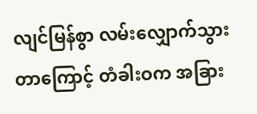လျင်မြန်စွာ လမ်းလျှောက်သွားတာကြောင့် တံခါးဝက အခြား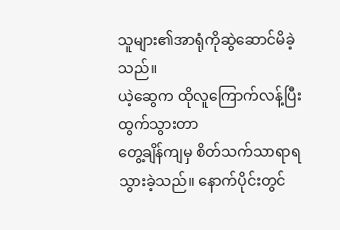သူများ၏အာရုံကိုဆွဲဆောင်မိခဲ့သည်။
ယဲ့ဆွေက ထိုလူကြောက်လန့်ပြီးထွက်သွားတာ
တွေ့ချိန်ကျမှ စိတ်သက်သာရာရသွားခဲ့သည်။ နောက်ပိုင်းတွင်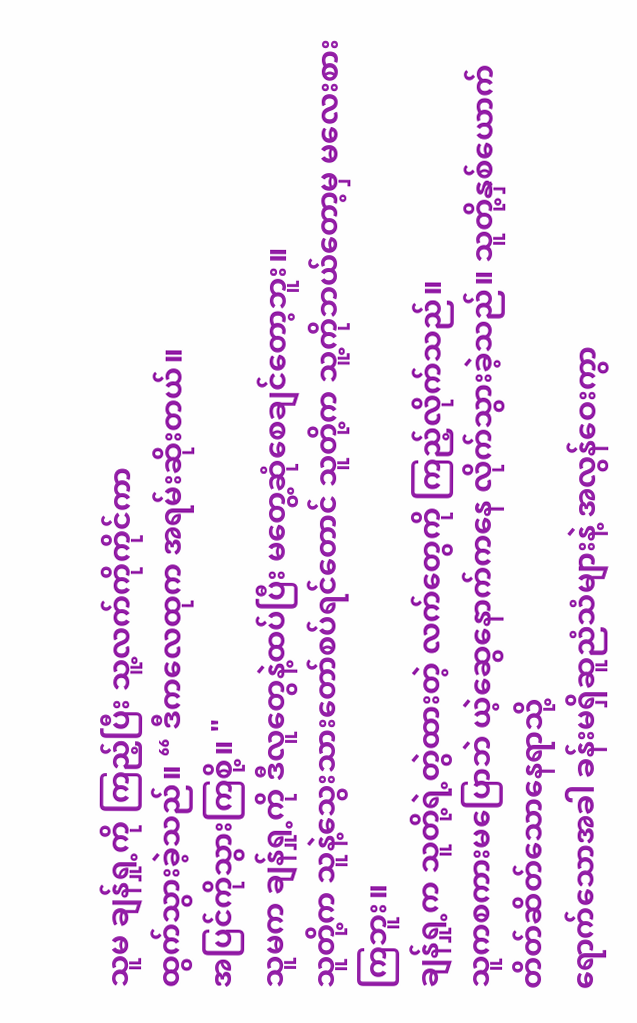သူမ ချန်ရှု့ကို ကြည့်ပြီး သူ့လက်ကိုကိုင်ကာ
ထွက်သွားခဲ့သည်။ “ ဒီကလေထုက အရမ်းဆိုးတယ်။
အပြင်ကိုသွားကြစို့။ "
သူမက ချန်ရှု့ကို ဒီလူတွေနဲ့ထပ်ပြီး မတွေ့ဆုံစေချင်တော့ဘူး။
သူတို့က သူနဲ့သွေးသားတော်စပ်ရင်တောင် သူတို့က သူ့ကိုဘယ်တော့မှ မလေးစားကြဘူး။
ချန်ရှု့က သူတို့ရဲ့တွဲထားတဲ့ လက်တွေကို ကြည့်လိုက်သည်။
သူကစကားမပြောဘဲ ယဲ့ဆွေနောက်ကနေ လိုက်သွားခဲ့သည်။ သူတို့နှစ်ယောက် တိတ်ဆိတ်သောနေရာသို့
ရောက်သောအခါ ခန်းမရှိဆူညံသံများနဲ့ အလွန်ဝေးကွာ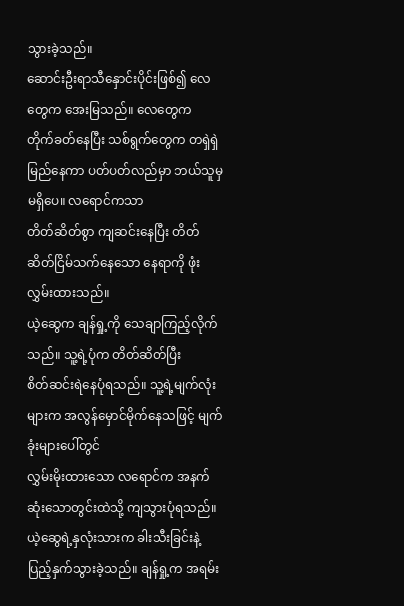သွားခဲ့သည်။
ဆောင်းဦးရာသီနှောင်းပိုင်းဖြစ်၍ လေတွေက အေးမြသည်။ လေတွေက
တိုက်ခတ်နေပြီး သစ်ရွက်တွေက တရှဲရှဲမြည်နေကာ ပတ်ပတ်လည်မှာ ဘယ်သူမှမရှိပေ။ လရောင်ကသာ
တိတ်ဆိတ်စွာ ကျဆင်းနေပြီး တိတ်ဆိတ်ငြိမ်သက်နေသော နေရာကို ဖုံးလွှမ်းထားသည်။
ယဲ့ဆွေက ချန်ရှု့ကို သေချာကြည့်လိုက်သည်။ သူ့ရဲ့ပုံက တိတ်ဆိတ်ပြီး
စိတ်ဆင်းရဲနေပုံရသည်။ သူ့ရဲ့မျက်လုံးများက အလွန်မှောင်မိုက်နေသဖြင့် မျက်ခုံးများပေါ်တွင်
လွှမ်းမိုးထားသော လရောင်က အနက်ဆုံးသောတွင်းထဲသို့ ကျသွားပုံရသည်။
ယဲ့ဆွေရဲ့နှလုံးသားက ခါးသီးခြင်းနဲ့ ပြည့်နှက်သွားခဲ့သည်။ ချန်ရှု့က အရမ်း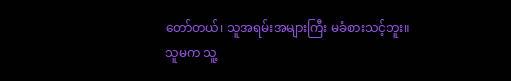တော်တယ်၊ သူအရမ်းအများကြီး မခံစားသင့်ဘူး။
သူမက သူ့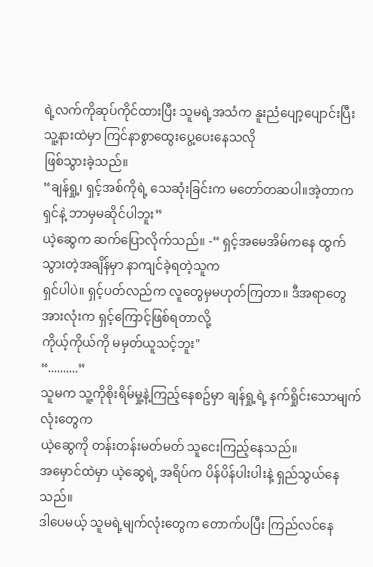ရဲ့လက်ကိုဆုပ်ကိုင်ထားပြီး သူမရဲ့အသံက နူးညံပျော့ပျောင်းပြီး သူ့နားထဲမှာ ကြင်နာစွာထွေးပွေ့ပေးနေသလို
ဖြစ်သွားခဲ့သည်။
“ချန်ရှု့၊ ရှင့်အစ်ကိုရဲ့ သေဆုံးခြင်းက မတော်တဆပါ။အဲ့တာက
ရှင်နဲ့ ဘာမှမဆိုင်ပါဘူး”
ယဲ့ဆွေက ဆက်ပြောလိုက်သည်။ -“ ရှင့်အမေအိမ်ကနေ ထွက်သွားတဲ့အချိန်မှာ နာကျင်ခဲ့ရတဲ့သူက
ရှင်ပါပဲ။ ရှင့်ပတ်လည်က လူတွေမှမဟုတ်ကြတာ။ ဒီအရာတွေအားလုံးက ရှင့်ကြောင့်ဖြစ်ရတာလို့
ကိုယ့်ကိုယ်ကို မမှတ်ယူသင့်ဘူး"
“..........”
သူမက သူ့ကိုစိုးရိမ်မှု့နဲ့ကြည့်နေစဥ်မှာ ချန်ရှု့ရဲ့ နက်ရှိုင်းသောမျက်လုံးတွေက
ယဲ့ဆွေကို တန်းတန်းမတ်မတ် သူငေးကြည့်နေသည်။
အမှောင်ထဲမှာ ယဲ့ဆွေရဲ့ အရိပ်က ပိန်ပိန်ပါးပါးနဲ့ ရှည်သွယ်နေသည်။
ဒါပေမယ့် သူမရဲ့မျက်လုံးတွေက တောက်ပပြီး ကြည်လင်နေ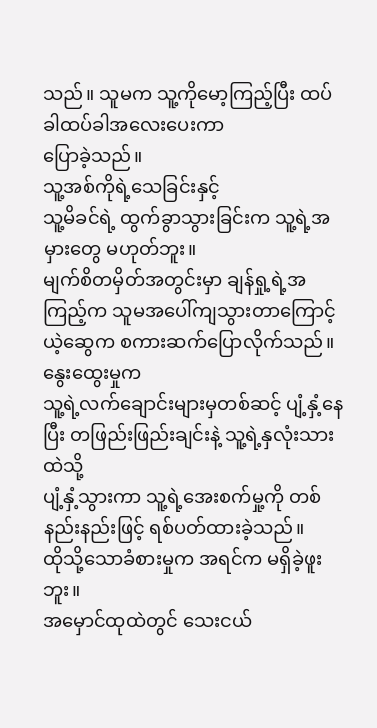သည်။ သူမက သူ့ကိုမော့ကြည့်ပြီး ထပ်ခါထပ်ခါအလေးပေးကာ
ပြောခဲ့သည်။
သူ့အစ်ကိုရဲ့သေခြင်းနှင့်
သူ့မိခင်ရဲ့ ထွက်ခွာသွားခြင်းက သူ့ရဲ့အမှားတွေ မဟုတ်ဘူး။
မျက်စိတမှိတ်အတွင်းမှာ ချန်ရှု့ရဲ့အကြည့်က သူမအပေါ်ကျသွားတာကြောင့်
ယဲ့ဆွေက စကားဆက်ပြောလိုက်သည်။ နွေးထွေးမှုက
သူ့ရဲ့လက်ချောင်းများမှတစ်ဆင့် ပျံ့နှံ့နေပြီး တဖြည်းဖြည်းချင်းနဲ့ သူ့ရဲ့နှလုံးသားထဲသို့
ပျံ့နှံ့သွားကာ သူ့ရဲ့အေးစက်မှု့ကို တစ်နည်းနည်းဖြင့် ရစ်ပတ်ထားခဲ့သည်။
ထိုသို့သောခံစားမှုက အရင်က မရှိခဲ့ဖူးဘူး။
အမှောင်ထုထဲတွင် သေးငယ်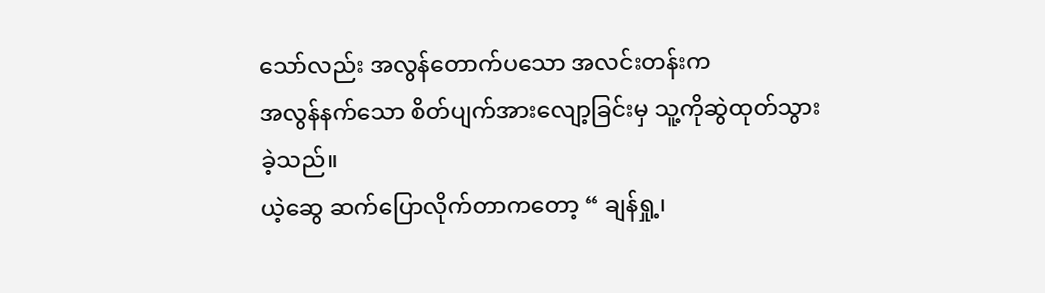သော်လည်း အလွန်တောက်ပသော အလင်းတန်းက
အလွန်နက်သော စိတ်ပျက်အားလျော့ခြင်းမှ သူ့ကိုဆွဲထုတ်သွားခဲ့သည်။
ယဲ့ဆွေ ဆက်ပြောလိုက်တာကတော့ “ ချန်ရှု့၊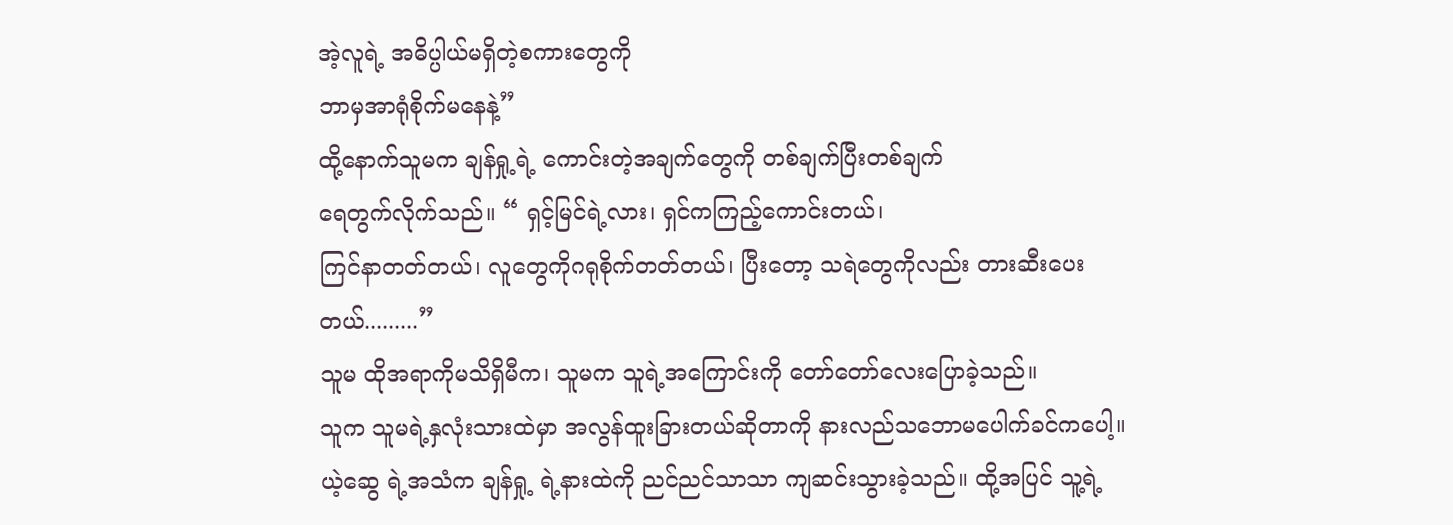အဲ့လူရဲ့ အဓိပ္ပါယ်မရှိတဲ့စကားတွေကို
ဘာမှအာရုံစိုက်မနေနဲ့”
ထို့နောက်သူမက ချန်ရှု့ရဲ့ ကောင်းတဲ့အချက်တွေကို တစ်ချက်ပြီးတစ်ချက်
ရေတွက်လိုက်သည်။ “ ရှင့်မြင်ရဲ့လား၊ ရှင်ကကြည့်ကောင်းတယ်၊
ကြင်နာတတ်တယ်၊ လူတွေကိုဂရုစိုက်တတ်တယ်၊ ပြီးတော့ သရဲတွေကိုလည်း တားဆီးပေးတယ်.........”
သူမ ထိုအရာကိုမသိရှိမီက၊ သူမက သူရဲ့အကြောင်းကို တော်တော်လေးပြောခဲ့သည်။
သူက သူမရဲ့နှလုံးသားထဲမှာ အလွန်ထူးခြားတယ်ဆိုတာကို နားလည်သဘောမပေါက်ခင်ကပေါ့။
ယဲ့ဆွေ ရဲ့အသံက ချန်ရှု့ ရဲ့နားထဲကို ညင်ညင်သာသာ ကျဆင်းသွားခဲ့သည်။ ထို့အပြင် သူ့ရဲ့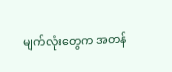မျက်လုံးတွေက အတန်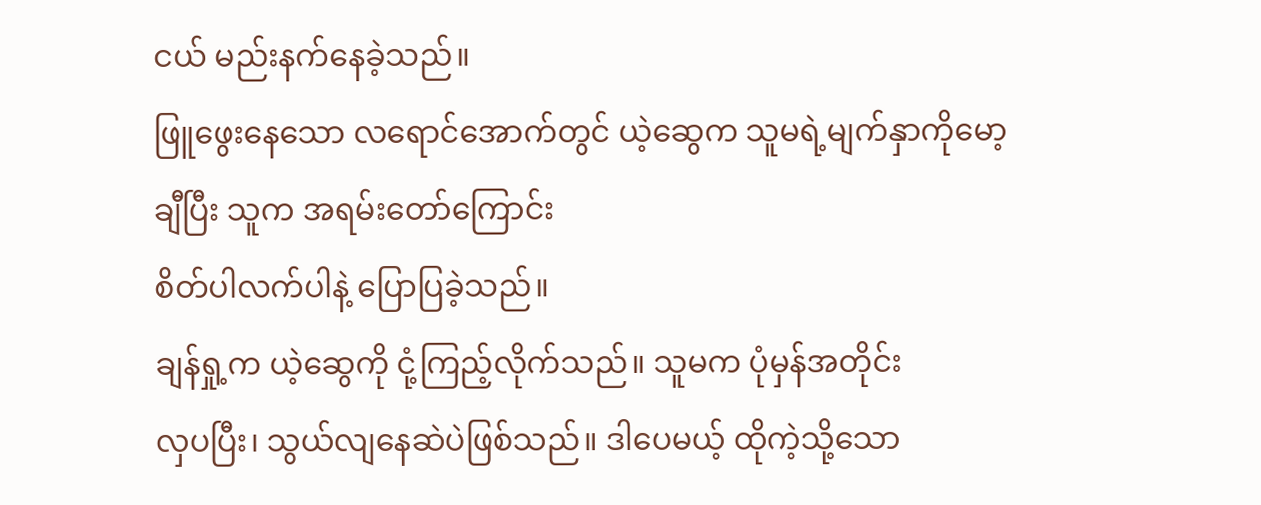ငယ် မည်းနက်နေခဲ့သည်။
ဖြူဖွေးနေသော လရောင်အောက်တွင် ယဲ့ဆွေက သူမရဲ့မျက်နှာကိုမော့ချီပြီး သူက အရမ်းတော်ကြောင်း
စိတ်ပါလက်ပါနဲ့ ပြောပြခဲ့သည်။
ချန်ရှု့က ယဲ့ဆွေကို ငုံ့ကြည့်လိုက်သည်။ သူမက ပုံမှန်အတိုင်း
လှပပြီး၊ သွယ်လျနေဆဲပဲဖြစ်သည်။ ဒါပေမယ့် ထိုကဲ့သို့သော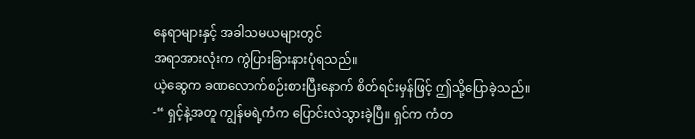နေရာများနှင့် အခါသမယများတွင်
အရာအားလုံးက ကွဲပြားခြားနားပုံရသည်။
ယဲ့ဆွေက ခဏလောက်စဉ်းစားပြီးနောက် စိတ်ရင်းမှန်ဖြင့် ဤသို့ပြောခဲ့သည်။
-“ ရှင့်နဲ့အတူ ကျွန်မရဲ့ကံက ပြောင်းလဲသွားခဲ့ပြီ။ ရှင်က ကံတ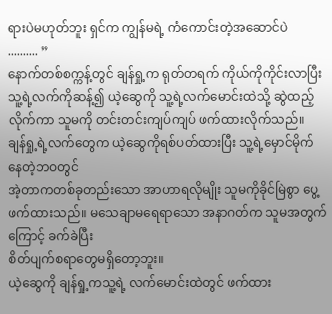ရားပဲမဟုတ်ဘူး ရှင်က ကျွန်မရဲ့ ကံကောင်းတဲ့အဆောင်ပဲ
.......... ”
နောက်တစ်စက္ကန့်တွင် ချန်ရှု့က ရုတ်တရက် ကိုယ်ကိုကိုင်းလာပြီး
သူ့ရဲ့လက်ကိုဆန့်၍ ယဲ့ဆွေကို သူ့ရဲ့လက်မောင်းထဲသို့ ဆွဲထည့်လိုက်ကာ သူမကို တင်းတင်းကျပ်ကျပ် ဖက်ထားလိုက်သည်။
ချန်ရှု့ရဲ့လက်တွေက ယဲ့ဆွေကိုရစ်ပတ်ထားပြီး သူ့ရဲ့မှောင်မိုက်နေတဲ့ဘဝတွင်
အဲ့တာကတစ်ခုတည်းသော အာဟာရလိုမျိုး သူမကိုခိုင်မြဲစွာ ပွေ့ဖက်ထားသည်။ မသေချာမရေရာသော အနာဂတ်က သူမအတွက်ကြောင့် ခက်ခဲပြီး
စိတ်ပျက်စရာတွေမရှိတော့ဘူး။
ယဲ့ဆွေကို ချန်ရှု့ကသူ့ရဲ့ လက်မောင်းထဲတွင် ဖက်ထား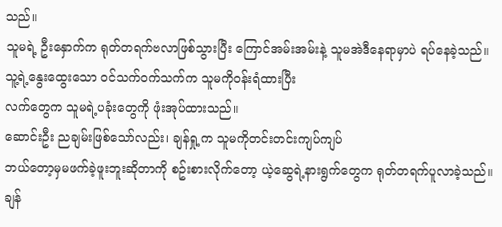သည်။
သူမရဲ့ ဦးနှောက်က ရုတ်တရက်ဗလာဖြစ်သွားပြီး ကြောင်အမ်းအမ်းနဲ့ သူမအဲဒီနေရာမှာပဲ ရပ်နေခဲ့သည်။ သူ့ရဲ့နွေးထွေးသော ဝင်သက်ဝက်သက်က သူမကိုဝန်းရံထားပြီး
လက်တွေက သူမရဲ့ပခုံးတွေကို ဖုံးအုပ်ထားသည်။
ဆောင်းဦး ညချမ်းဖြစ်သော်လည်း၊ ချန်ရှု့က သူမကိုတင်းတင်းကျပ်ကျပ်
ဘယ်တော့မှမဖက်ခဲ့ဖူးဘူးဆိုတာကို စဥ်းစားလိုက်တော့ ယဲ့ဆွေရဲ့နားရွက်တွေက ရုတ်တရက်ပူလာခဲ့သည်။
ချန်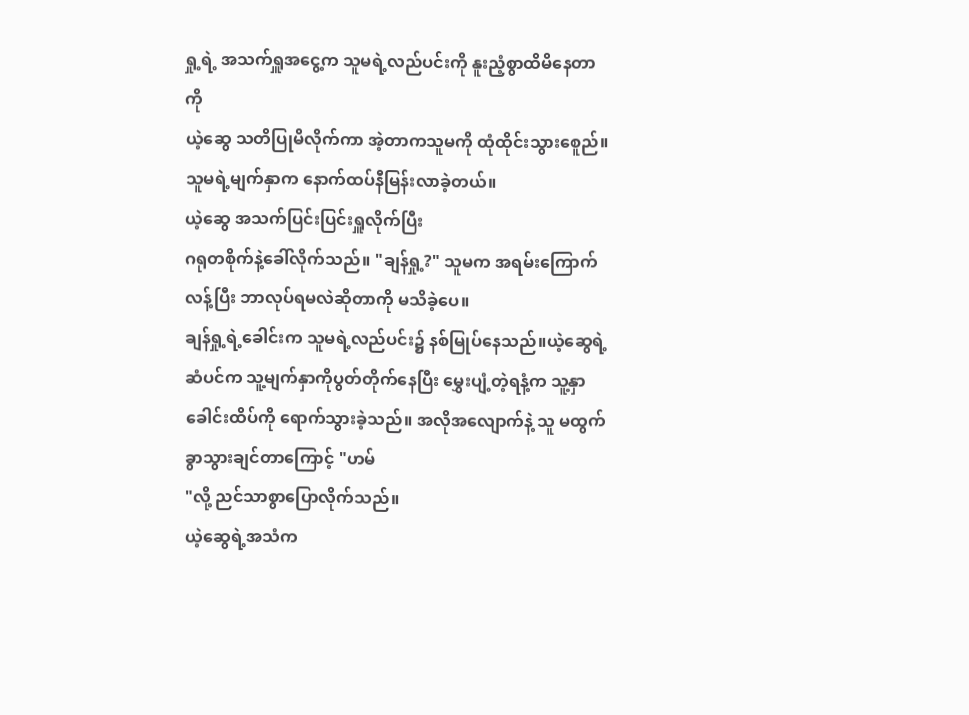ရှု့ရဲ့ အသက်ရှူအငွေ့က သူမရဲ့လည်ပင်းကို နူးညံ့စွာထိမိနေတာကို
ယဲ့ဆွေ သတိပြုမိလိုက်ကာ အဲ့တာကသူမကို ထုံထိုင်းသွားစေူည်။ သူမရဲ့မျက်နှာက နောက်ထပ်နီမြန်းလာခဲ့တယ်။
ယဲ့ဆွေ အသက်ပြင်းပြင်းရှူလိုက်ပြီး
ဂရုတစိုက်နဲ့ခေါ်လိုက်သည်။ "ချန်ရှု့?" သူမက အရမ်းကြောက်လန့်ပြီး ဘာလုပ်ရမလဲဆိုတာကို မသိခဲ့ပေ။
ချန်ရှု့ရဲ့ခေါင်းက သူမရဲ့လည်ပင်း၌ နစ်မြုပ်နေသည်။ယဲ့ဆွေရဲ့
ဆံပင်က သူ့မျက်နှာကိုပွတ်တိုက်နေပြီး မွှေးပျံ့တဲ့ရနံ့က သူ့နှာခေါင်းထိပ်ကို ရောက်သွားခဲ့သည်။ အလိုအလျောက်နဲ့ သူ မထွက်ခွာသွားချင်တာကြောင့် "ဟမ်
"လို့ ညင်သာစွာပြောလိုက်သည်။
ယဲ့ဆွေရဲ့အသံက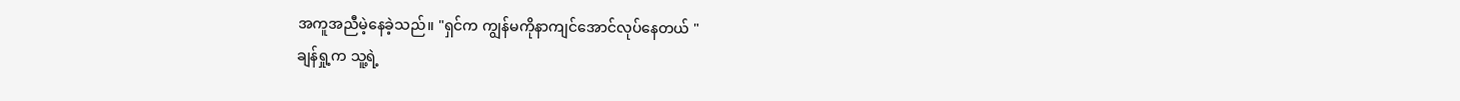အကူအညီမဲ့နေခဲ့သည်။ "ရှင်က ကျွန်မကိုနာကျင်အောင်လုပ်နေတယ် "
ချန်ရှု့က သူ့ရဲ့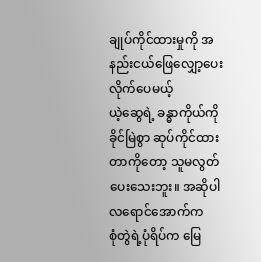ချုပ်ကိုင်ထားမှုကို အနည်းငယ်ဖြေလျှော့ပေးလိုက်ပေမယ့်
ယဲ့ဆွေရဲ့ ခန္ဓာကိုယ်ကို ခိုင်မြဲစွာ ဆုပ်ကိုင်ထားတာကိုတော့ သူမလွတ်ပေးသေးဘူး။ အဆိုပါလရောင်အောက်က
စုံတွဲရဲ့ပုံရိပ်က မြေ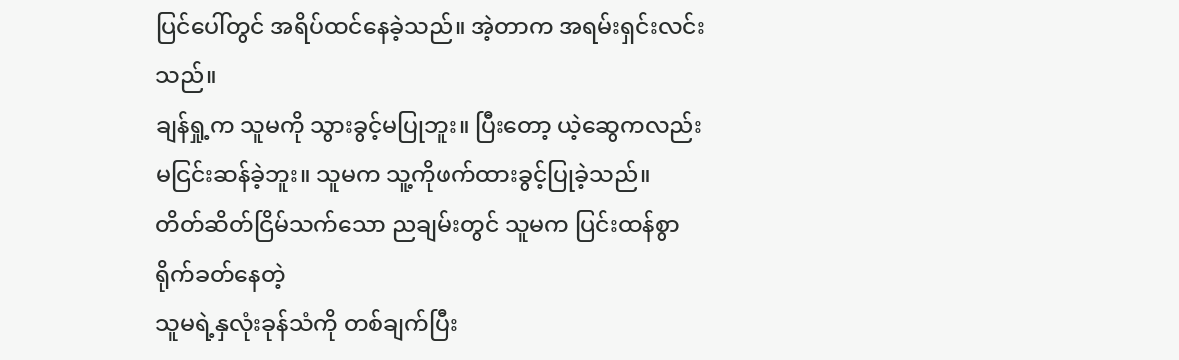ပြင်ပေါ်တွင် အရိပ်ထင်နေခဲ့သည်။ အဲ့တာက အရမ်းရှင်းလင်းသည်။
ချန်ရှု့က သူမကို သွားခွင့်မပြုဘူး။ ပြီးတော့ ယဲ့ဆွေကလည်း
မငြင်းဆန်ခဲ့ဘူး။ သူမက သူ့ကိုဖက်ထားခွင့်ပြုခဲ့သည်။
တိတ်ဆိတ်ငြိမ်သက်သော ညချမ်းတွင် သူမက ပြင်းထန်စွာ ရိုက်ခတ်နေတဲ့
သူမရဲ့နှလုံးခုန်သံကို တစ်ချက်ပြီး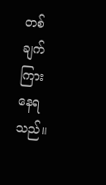တစ်ချက် ကြားနေရသည်။